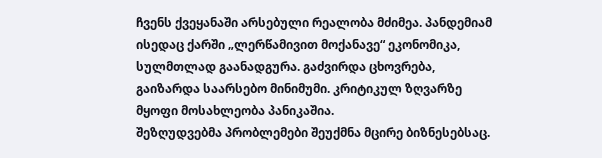ჩვენს ქვეყანაში არსებული რეალობა მძიმეა. პანდემიამ ისედაც ქარში „ლერწამივით მოქანავე“ ეკონომიკა, სულმთლად გაანადგურა. გაძვირდა ცხოვრება, გაიზარდა საარსებო მინიმუმი. კრიტიკულ ზღვარზე მყოფი მოსახლეობა პანიკაშია.
შეზღუდვებმა პრობლემები შეუქმნა მცირე ბიზნესებსაც.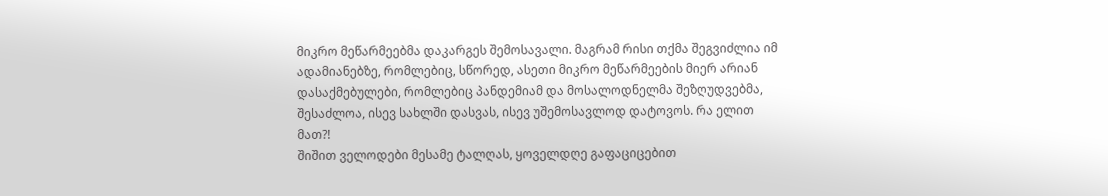მიკრო მეწარმეებმა დაკარგეს შემოსავალი. მაგრამ რისი თქმა შეგვიძლია იმ ადამიანებზე, რომლებიც, სწორედ, ასეთი მიკრო მეწარმეების მიერ არიან დასაქმებულები, რომლებიც პანდემიამ და მოსალოდნელმა შეზღუდვებმა, შესაძლოა, ისევ სახლში დასვას, ისევ უშემოსავლოდ დატოვოს. რა ელით მათ?!
შიშით ველოდები მესამე ტალღას, ყოველდღე გაფაციცებით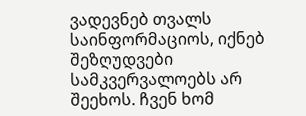ვადევნებ თვალს საინფორმაციოს, იქნებ შეზღუდვები სამკვერვალოებს არ შეეხოს. ჩვენ ხომ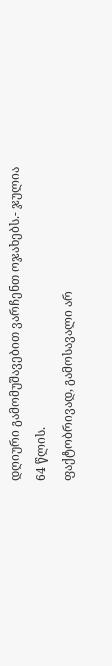დღიური გამომუშავებით ვარჩენთ ოჯახებს.- ჯულია 64 წლის.
ფაქტობრივად, გამოსავალი არ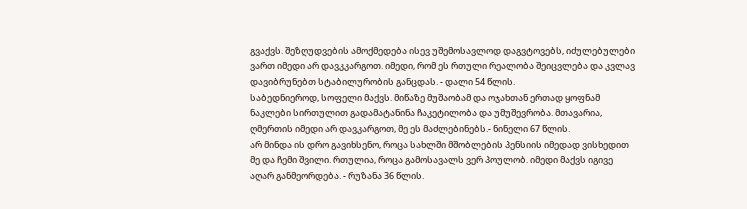გვაქვს. შეზღუდვების ამოქმედება ისევ უშემოსავლოდ დაგვტოვებს, იძულებულები ვართ იმედი არ დავკკარგოთ. იმედი, რომ ეს რთული რეალობა შეიცვლება და კვლავ დავიბრუნებთ სტაბილურობის განცდას. - დალი 54 წლის.
საბედნიეროდ, სოფელი მაქვს. მიწაზე მუშაობამ და ოჯახთან ერთად ყოფნამ ნაკლები სირთულით გადამატანინა ჩაკეტილობა და უმუშევრობა. მთავარია, ღმერთის იმედი არ დავკარგოთ, მე ეს მაძლებინებს.- ნინელი 67 წლის.
არ მინდა ის დრო გავიხსენო, როცა სახლში მშობლების პენსიის იმედად ვისხედით მე და ჩემი შვილი. რთულია, როცა გამოსავალს ვერ პოულობ. იმედი მაქვს იგივე აღარ განმეორდება. - რუზანა 36 წლის.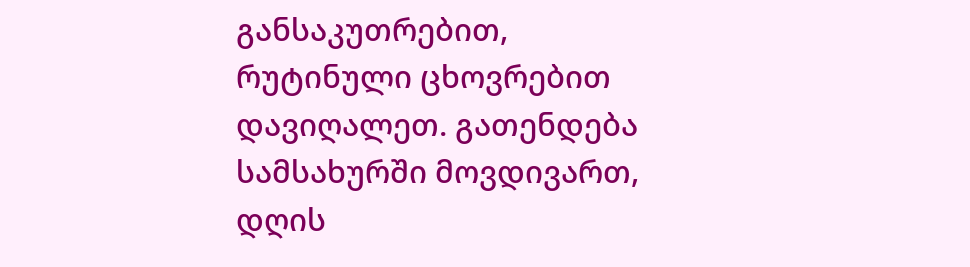განსაკუთრებით, რუტინული ცხოვრებით დავიღალეთ. გათენდება სამსახურში მოვდივართ, დღის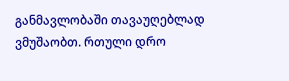განმავლობაში თავაუღებლად ვმუშაობთ. რთული დრო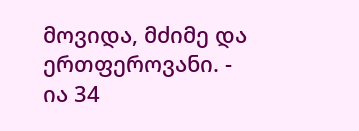მოვიდა, მძიმე და ერთფეროვანი. -
ია 34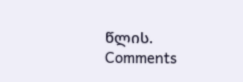წლის.
Comments